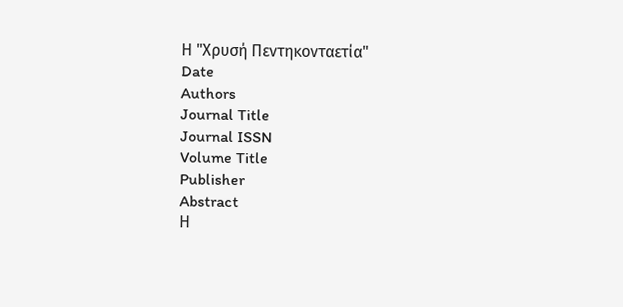Η "Χρυσή Πεντηκονταετία"
Date
Authors
Journal Title
Journal ISSN
Volume Title
Publisher
Abstract
Η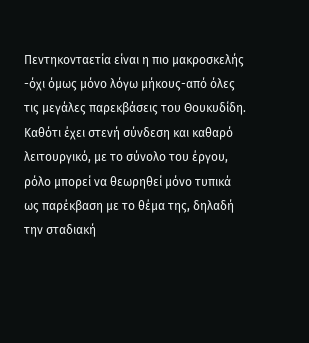Πεντηκονταετία είναι η πιο μακροσκελής -όχι όμως μόνο λόγω μήκους-από όλες τις μεγάλες παρεκβάσεις του Θουκυδίδη. Καθότι έχει στενή σύνδεση και καθαρό λειτουργικό, με το σύνολο του έργου, ρόλο μπορεί να θεωρηθεί μόνο τυπικά ως παρέκβαση με το θέμα της, δηλαδή την σταδιακή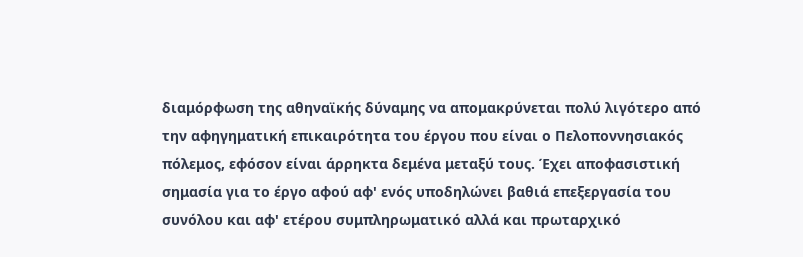διαμόρφωση της αθηναϊκής δύναμης να απομακρύνεται πολύ λιγότερο από την αφηγηματική επικαιρότητα του έργου που είναι ο Πελοποννησιακός πόλεμος, εφόσον είναι άρρηκτα δεμένα μεταξύ τους. Έχει αποφασιστική σημασία για το έργο αφού αφ' ενός υποδηλώνει βαθιά επεξεργασία του συνόλου και αφ' ετέρου συμπληρωματικό αλλά και πρωταρχικό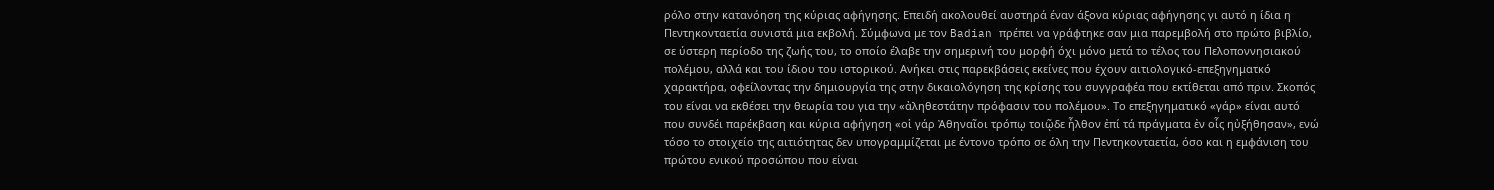ρόλο στην κατανόηση της κύριας αφήγησης. Επειδή ακολουθεί αυστηρά έναν άξονα κύριας αφήγησης γι αυτό η ίδια η Πεντηκονταετία συνιστά μια εκβολή. Σύμφωνα με τον Badian πρέπει να γράφτηκε σαν μια παρεμβολή στο πρώτο βιβλίο, σε ύστερη περίοδο της ζωής του, το οποίο έλαβε την σημερινή του μορφή όχι μόνο μετά το τέλος του Πελοποννησιακού πολέμου, αλλά και του ίδιου του ιστορικού. Ανήκει στις παρεκβάσεις εκείνες που έχουν αιτιολογικό-επεξηγηματκό χαρακτήρα, οφείλοντας την δημιουργία της στην δικαιολόγηση της κρίσης του συγγραφέα που εκτίθεται από πριν. Σκοπός του είναι να εκθέσει την θεωρία του για την «ἀληθεστάτην πρόφασιν του πολέμου». Το επεξηγηματικό «γάρ» είναι αυτό που συνδέι παρέκβαση και κύρια αφήγηση «οἱ γάρ Ἀθηναῖοι τρόπῳ τοιῷδε ἦλθον ἐπί τά πράγματα ἐν οἷς ηὐξήθησαν», ενώ τόσο το στοιχείο της αιτιότητας δεν υπογραμμίζεται με έντονο τρόπο σε όλη την Πεντηκονταετία, όσο και η εμφάνιση του πρώτου ενικού προσώπου που είναι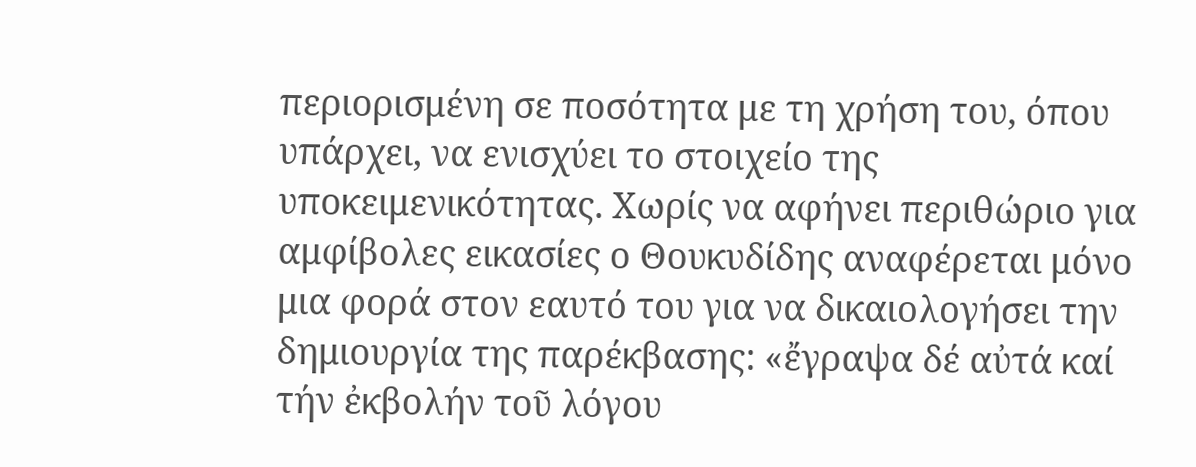περιορισμένη σε ποσότητα με τη χρήση του, όπου υπάρχει, να ενισχύει το στοιχείο της υποκειμενικότητας. Χωρίς να αφήνει περιθώριο για αμφίβολες εικασίες ο Θουκυδίδης αναφέρεται μόνο μια φορά στον εαυτό του για να δικαιολογήσει την δημιουργία της παρέκβασης: «ἔγραψα δέ αὐτά καί τήν ἐκβολήν τοῦ λόγου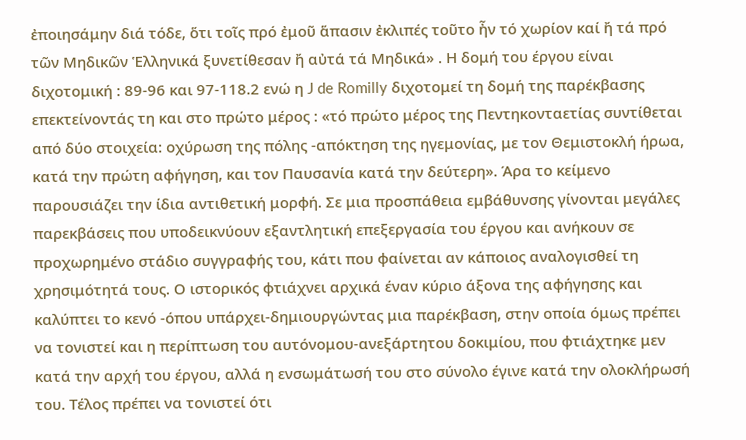ἐποιησάμην διά τόδε, ὅτι τοῖς πρό ἐμοῦ ἅπασιν ἐκλιπές τοῦτο ἦν τό χωρίον καί ἤ τά πρό τῶν Μηδικῶν Ἑλληνικά ξυνετίθεσαν ἤ αὐτά τά Μηδικά» . Η δομή του έργου είναι διχοτομική : 89-96 και 97-118.2 ενώ η J de Romilly διχοτομεί τη δομή της παρέκβασης επεκτείνοντάς τη και στο πρώτο μέρος : «τό πρώτο μέρος της Πεντηκονταετίας συντίθεται από δύο στοιχεία: οχύρωση της πόλης -απόκτηση της ηγεμονίας, με τον Θεμιστοκλή ήρωα, κατά την πρώτη αφήγηση, και τον Παυσανία κατά την δεύτερη». Άρα το κείμενο παρουσιάζει την ίδια αντιθετική μορφή. Σε μια προσπάθεια εμβάθυνσης γίνονται μεγάλες παρεκβάσεις που υποδεικνύουν εξαντλητική επεξεργασία του έργου και ανήκουν σε προχωρημένο στάδιο συγγραφής του, κάτι που φαίνεται αν κάποιος αναλογισθεί τη χρησιμότητά τους. Ο ιστορικός φτιάχνει αρχικά έναν κύριο άξονα της αφήγησης και καλύπτει το κενό -όπου υπάρχει-δημιουργώντας μια παρέκβαση, στην οποία όμως πρέπει να τονιστεί και η περίπτωση του αυτόνομου-ανεξάρτητου δοκιμίου, που φτιάχτηκε μεν κατά την αρχή του έργου, αλλά η ενσωμάτωσή του στο σύνολο έγινε κατά την ολοκλήρωσή του. Τέλος πρέπει να τονιστεί ότι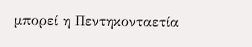μπορεί η Πεντηκονταετία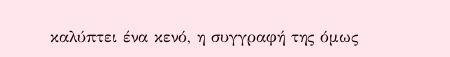καλύπτει ένα κενό, η συγγραφή της όμως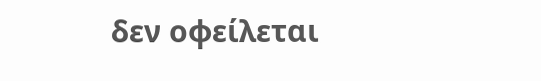δεν οφείλεται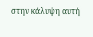στην κάλυψη αυτή